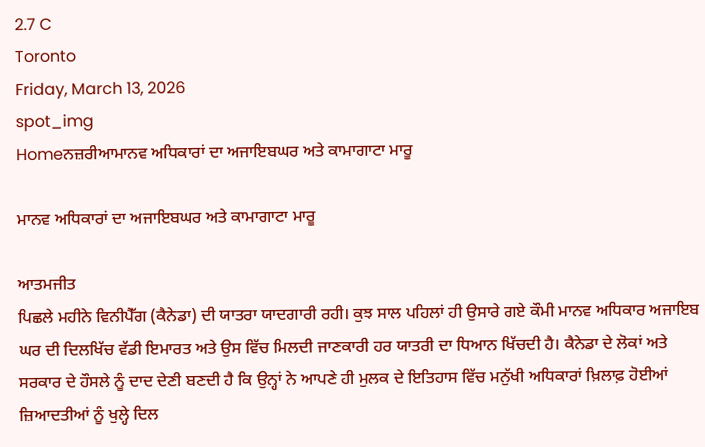2.7 C
Toronto
Friday, March 13, 2026
spot_img
Homeਨਜ਼ਰੀਆਮਾਨਵ ਅਧਿਕਾਰਾਂ ਦਾ ਅਜਾਇਬਘਰ ਅਤੇ ਕਾਮਾਗਾਟਾ ਮਾਰੂ

ਮਾਨਵ ਅਧਿਕਾਰਾਂ ਦਾ ਅਜਾਇਬਘਰ ਅਤੇ ਕਾਮਾਗਾਟਾ ਮਾਰੂ

ਆਤਮਜੀਤ
ਪਿਛਲੇ ਮਹੀਨੇ ਵਿਨੀਪੈੱਗ (ਕੈਨੇਡਾ) ਦੀ ਯਾਤਰਾ ਯਾਦਗਾਰੀ ਰਹੀ। ਕੁਝ ਸਾਲ ਪਹਿਲਾਂ ਹੀ ਉਸਾਰੇ ਗਏ ਕੌਮੀ ਮਾਨਵ ਅਧਿਕਾਰ ਅਜਾਇਬ ਘਰ ਦੀ ਦਿਲਖਿੱਚ ਵੱਡੀ ਇਮਾਰਤ ਅਤੇ ਉਸ ਵਿੱਚ ਮਿਲਦੀ ਜਾਣਕਾਰੀ ਹਰ ਯਾਤਰੀ ਦਾ ਧਿਆਨ ਖਿੱਚਦੀ ਹੈ। ਕੈਨੇਡਾ ਦੇ ਲੋਕਾਂ ਅਤੇ ਸਰਕਾਰ ਦੇ ਹੌਸਲੇ ਨੂੰ ਦਾਦ ਦੇਣੀ ਬਣਦੀ ਹੈ ਕਿ ਉਨ੍ਹਾਂ ਨੇ ਆਪਣੇ ਹੀ ਮੁਲਕ ਦੇ ਇਤਿਹਾਸ ਵਿੱਚ ਮਨੁੱਖੀ ਅਧਿਕਾਰਾਂ ਖ਼ਿਲਾਫ਼ ਹੋਈਆਂ ਜ਼ਿਆਦਤੀਆਂ ਨੂੰ ਖੁਲ੍ਹੇ ਦਿਲ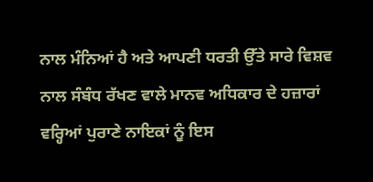ਨਾਲ ਮੰਨਿਆਂ ਹੈ ਅਤੇ ਆਪਣੀ ਧਰਤੀ ਉੱਤੇ ਸਾਰੇ ਵਿਸ਼ਵ ਨਾਲ ਸੰਬੰਧ ਰੱਖਣ ਵਾਲੇ ਮਾਨਵ ਅਧਿਕਾਰ ਦੇ ਹਜ਼ਾਰਾਂ ਵਰ੍ਹਿਆਂ ਪੁਰਾਣੇ ਨਾਇਕਾਂ ਨੂੰ ਇਸ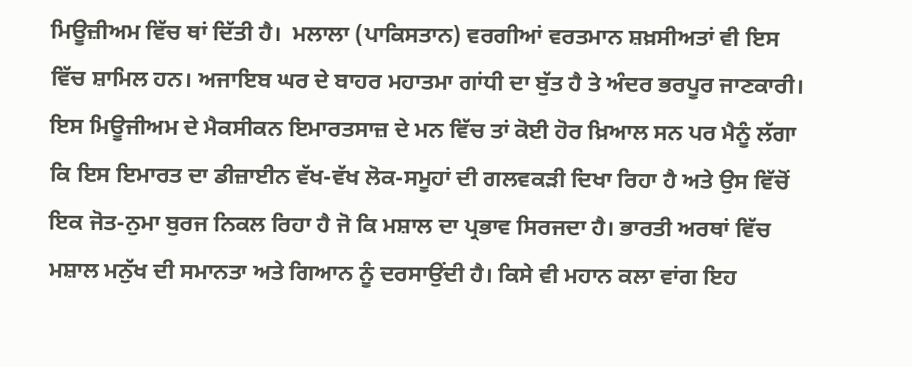ਮਿਊਜ਼ੀਅਮ ਵਿੱਚ ਥਾਂ ਦਿੱਤੀ ਹੈ।  ਮਲਾਲਾ (ਪਾਕਿਸਤਾਨ) ਵਰਗੀਆਂ ਵਰਤਮਾਨ ਸ਼ਖ਼ਸੀਅਤਾਂ ਵੀ ਇਸ ਵਿੱਚ ਸ਼ਾਮਿਲ ਹਨ। ਅਜਾਇਬ ਘਰ ਦੇ ਬਾਹਰ ਮਹਾਤਮਾ ਗਾਂਧੀ ਦਾ ਬੁੱਤ ਹੈ ਤੇ ਅੰਦਰ ਭਰਪੂਰ ਜਾਣਕਾਰੀ। ਇਸ ਮਿਊਜੀਅਮ ਦੇ ਮੈਕਸੀਕਨ ਇਮਾਰਤਸਾਜ਼ ਦੇ ਮਨ ਵਿੱਚ ਤਾਂ ਕੋਈ ਹੋਰ ਖ਼ਿਆਲ ਸਨ ਪਰ ਮੈਨੂੰ ਲੱਗਾ ਕਿ ਇਸ ਇਮਾਰਤ ਦਾ ਡੀਜ਼ਾਈਨ ਵੱਖ-ਵੱਖ ਲੋਕ-ਸਮੂਹਾਂ ਦੀ ਗਲਵਕੜੀ ਦਿਖਾ ਰਿਹਾ ਹੈ ਅਤੇ ਉਸ ਵਿੱਚੋਂ ਇਕ ਜੋਤ-ਨੁਮਾ ਬੁਰਜ ਨਿਕਲ ਰਿਹਾ ਹੈ ਜੋ ਕਿ ਮਸ਼ਾਲ ਦਾ ਪ੍ਰਭਾਵ ਸਿਰਜਦਾ ਹੈ। ਭਾਰਤੀ ਅਰਥਾਂ ਵਿੱਚ ਮਸ਼ਾਲ ਮਨੁੱਖ ਦੀ ਸਮਾਨਤਾ ਅਤੇ ਗਿਆਨ ਨੂੰ ਦਰਸਾਉਂਦੀ ਹੈ। ਕਿਸੇ ਵੀ ਮਹਾਨ ਕਲਾ ਵਾਂਗ ਇਹ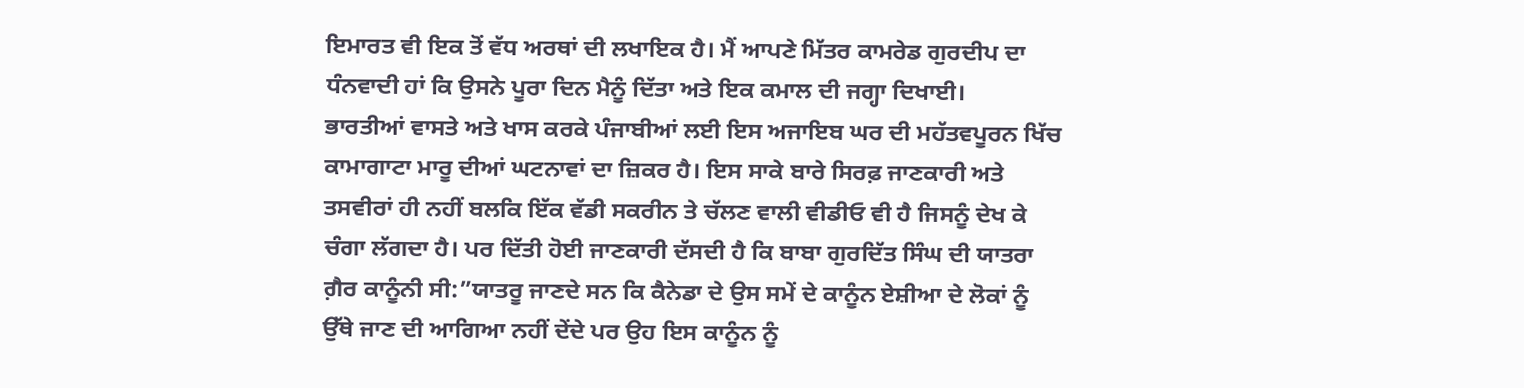ਇਮਾਰਤ ਵੀ ਇਕ ਤੋਂ ਵੱਧ ਅਰਥਾਂ ਦੀ ਲਖਾਇਕ ਹੈ। ਮੈਂ ਆਪਣੇ ਮਿੱਤਰ ਕਾਮਰੇਡ ਗੁਰਦੀਪ ਦਾ ਧੰਨਵਾਦੀ ਹਾਂ ਕਿ ਉਸਨੇ ਪੂਰਾ ਦਿਨ ਮੈਨੂੰ ਦਿੱਤਾ ਅਤੇ ਇਕ ਕਮਾਲ ਦੀ ਜਗ੍ਹਾ ਦਿਖਾਈ।
ਭਾਰਤੀਆਂ ਵਾਸਤੇ ਅਤੇ ਖਾਸ ਕਰਕੇ ਪੰਜਾਬੀਆਂ ਲਈ ਇਸ ਅਜਾਇਬ ਘਰ ਦੀ ਮਹੱਤਵਪੂਰਨ ਖਿੱਚ ਕਾਮਾਗਾਟਾ ਮਾਰੂ ਦੀਆਂ ਘਟਨਾਵਾਂ ਦਾ ਜ਼ਿਕਰ ਹੈ। ਇਸ ਸਾਕੇ ਬਾਰੇ ਸਿਰਫ਼ ਜਾਣਕਾਰੀ ਅਤੇ ਤਸਵੀਰਾਂ ਹੀ ਨਹੀਂ ਬਲਕਿ ਇੱਕ ਵੱਡੀ ਸਕਰੀਨ ਤੇ ਚੱਲਣ ਵਾਲੀ ਵੀਡੀਓ ਵੀ ਹੈ ਜਿਸਨੂੰ ਦੇਖ ਕੇ ਚੰਗਾ ਲੱਗਦਾ ਹੈ। ਪਰ ਦਿੱਤੀ ਹੋਈ ਜਾਣਕਾਰੀ ਦੱਸਦੀ ਹੈ ਕਿ ਬਾਬਾ ਗੁਰਦਿੱਤ ਸਿੰਘ ਦੀ ਯਾਤਰਾ ਗ਼ੈਰ ਕਾਨੂੰਨੀ ਸੀ:”ਯਾਤਰੂ ਜਾਣਦੇ ਸਨ ਕਿ ਕੈਨੇਡਾ ਦੇ ਉਸ ਸਮੇਂ ਦੇ ਕਾਨੂੰਨ ਏਸ਼ੀਆ ਦੇ ਲੋਕਾਂ ਨੂੰ ਉੱਥੇ ਜਾਣ ਦੀ ਆਗਿਆ ਨਹੀਂ ਦੇਂਦੇ ਪਰ ਉਹ ਇਸ ਕਾਨੂੰਨ ਨੂੰ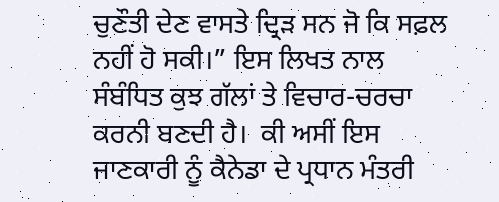ਚੁਣੌਤੀ ਦੇਣ ਵਾਸਤੇ ਦ੍ਰਿੜ ਸਨ ਜੋ ਕਿ ਸਫ਼ਲ ਨਹੀਂ ਹੋ ਸਕੀ।” ਇਸ ਲਿਖਤ ਨਾਲ ਸੰਬੰਧਿਤ ਕੁਝ ਗੱਲਾਂ ਤੇ ਵਿਚਾਰ-ਚਰਚਾ ਕਰਨੀ ਬਣਦੀ ਹੈ।  ਕੀ ਅਸੀਂ ਇਸ ਜਾਣਕਾਰੀ ਨੂੰ ਕੈਨੇਡਾ ਦੇ ਪ੍ਰਧਾਨ ਮੰਤਰੀ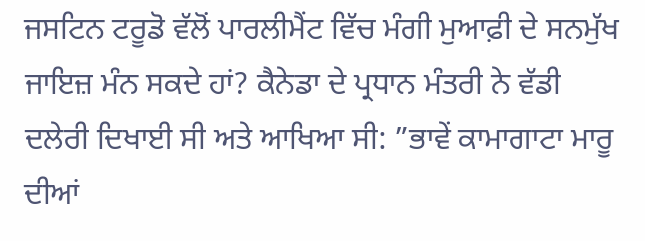ਜਸਟਿਨ ਟਰੂਡੋ ਵੱਲੋਂ ਪਾਰਲੀਮੈਂਟ ਵਿੱਚ ਮੰਗੀ ਮੁਆਫ਼ੀ ਦੇ ਸਨਮੁੱਖ ਜਾਇਜ਼ ਮੰਨ ਸਕਦੇ ਹਾਂ? ਕੈਨੇਡਾ ਦੇ ਪ੍ਰਧਾਨ ਮੰਤਰੀ ਨੇ ਵੱਡੀ ਦਲੇਰੀ ਦਿਖਾਈ ਸੀ ਅਤੇ ਆਖਿਆ ਸੀ: ”ਭਾਵੇਂ ਕਾਮਾਗਾਟਾ ਮਾਰੂ ਦੀਆਂ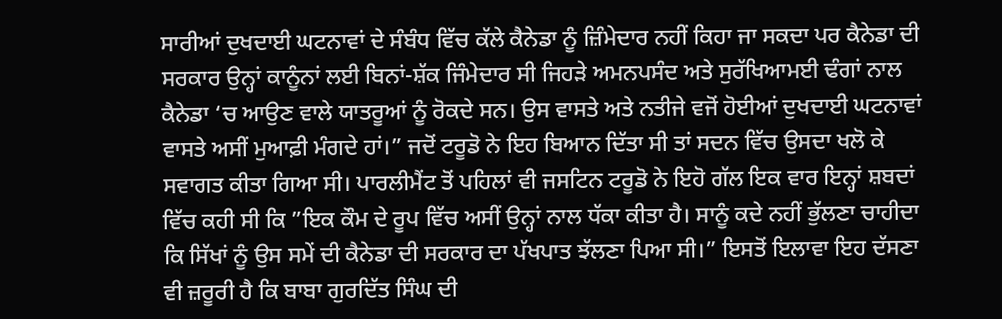ਸਾਰੀਆਂ ਦੁਖਦਾਈ ਘਟਨਾਵਾਂ ਦੇ ਸੰਬੰਧ ਵਿੱਚ ਕੱਲੇ ਕੈਨੇਡਾ ਨੂੰ ਜ਼ਿੰਮੇਦਾਰ ਨਹੀਂ ਕਿਹਾ ਜਾ ਸਕਦਾ ਪਰ ਕੈਨੇਡਾ ਦੀ ਸਰਕਾਰ ਉਨ੍ਹਾਂ ਕਾਨੂੰਨਾਂ ਲਈ ਬਿਨਾਂ-ਸ਼ੱਕ ਜਿੰਮੇਦਾਰ ਸੀ ਜਿਹੜੇ ਅਮਨਪਸੰਦ ਅਤੇ ਸੁਰੱਖਿਆਮਈ ਢੰਗਾਂ ਨਾਲ ਕੈਨੇਡਾ ‘ਚ ਆਉਣ ਵਾਲੇ ਯਾਤਰੂਆਂ ਨੂੰ ਰੋਕਦੇ ਸਨ। ਉਸ ਵਾਸਤੇ ਅਤੇ ਨਤੀਜੇ ਵਜੋਂ ਹੋਈਆਂ ਦੁਖਦਾਈ ਘਟਨਾਵਾਂ ਵਾਸਤੇ ਅਸੀਂ ਮੁਆਫ਼ੀ ਮੰਗਦੇ ਹਾਂ।” ਜਦੋਂ ਟਰੂਡੋ ਨੇ ਇਹ ਬਿਆਨ ਦਿੱਤਾ ਸੀ ਤਾਂ ਸਦਨ ਵਿੱਚ ਉਸਦਾ ਖਲੋ ਕੇ ਸਵਾਗਤ ਕੀਤਾ ਗਿਆ ਸੀ। ਪਾਰਲੀਮੈਂਟ ਤੋਂ ਪਹਿਲਾਂ ਵੀ ਜਸਟਿਨ ਟਰੂਡੋ ਨੇ ਇਹੋ ਗੱਲ ਇਕ ਵਾਰ ਇਨ੍ਹਾਂ ਸ਼ਬਦਾਂ ਵਿੱਚ ਕਹੀ ਸੀ ਕਿ ”ਇਕ ਕੌਮ ਦੇ ਰੂਪ ਵਿੱਚ ਅਸੀਂ ਉਨ੍ਹਾਂ ਨਾਲ ਧੱਕਾ ਕੀਤਾ ਹੈ। ਸਾਨੂੰ ਕਦੇ ਨਹੀਂ ਭੁੱਲਣਾ ਚਾਹੀਦਾ ਕਿ ਸਿੱਖਾਂ ਨੂੰ ਉਸ ਸਮੇਂ ਦੀ ਕੈਨੇਡਾ ਦੀ ਸਰਕਾਰ ਦਾ ਪੱਖਪਾਤ ਝੱਲਣਾ ਪਿਆ ਸੀ।” ਇਸਤੋਂ ਇਲਾਵਾ ਇਹ ਦੱਸਣਾ ਵੀ ਜ਼ਰੂਰੀ ਹੈ ਕਿ ਬਾਬਾ ਗੁਰਦਿੱਤ ਸਿੰਘ ਦੀ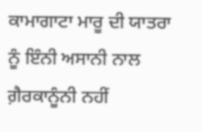ਕਾਮਾਗਾਟਾ ਮਾਰੂ ਦੀ ਯਾਤਰਾ ਨੂੰ ਇੰਨੀ ਅਸਾਨੀ ਨਾਲ ਗ਼ੈਰਕਾਨੂੰਨੀ ਨਹੀਂ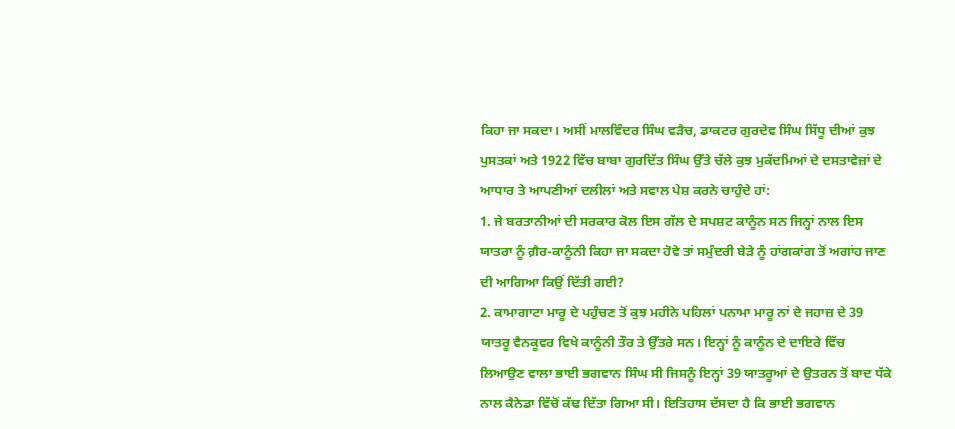ਕਿਹਾ ਜਾ ਸਕਦਾ। ਅਸੀਂ ਮਾਲਵਿੰਦਰ ਸਿੰਘ ਵੜੈਚ, ਡਾਕਟਰ ਗੁਰਦੇਵ ਸਿੰਘ ਸਿੱਧੂ ਦੀਆਂ ਕੁਝ ਪੁਸਤਕਾਂ ਅਤੇ 1922 ਵਿੱਚ ਬਾਬਾ ਗੁਰਦਿੱਤ ਸਿੰਘ ਉੱਤੇ ਚੱਲੇ ਕੁਝ ਮੁਕੱਦਮਿਆਂ ਦੇ ਦਸਤਾਵੇਜ਼ਾਂ ਦੇ ਆਧਾਰ ਤੇ ਆਪਣੀਆਂ ਦਲੀਲਾਂ ਅਤੇ ਸਵਾਲ ਪੇਸ਼ ਕਰਨੇ ਚਾਹੁੰਦੇ ਹਾਂ:
1. ਜੇ ਬਰਤਾਨੀਆਂ ਦੀ ਸਰਕਾਰ ਕੋਲ ਇਸ ਗੱਲ ਦੇ ਸਪਸ਼ਟ ਕਾਨੂੰਨ ਸਨ ਜਿਨ੍ਹਾਂ ਨਾਲ ਇਸ ਯਾਤਰਾ ਨੂੰ ਗ਼ੈਰ-ਕਾਨੂੰਨੀ ਕਿਹਾ ਜਾ ਸਕਦਾ ਹੋਵੇ ਤਾਂ ਸਮੁੰਦਰੀ ਬੇੜੇ ਨੂੰ ਹਾਂਗਕਾਂਗ ਤੋਂ ਅਗਾਂਹ ਜਾਣ ਦੀ ਆਗਿਆ ਕਿਉਂ ਦਿੱਤੀ ਗਈ?
2. ਕਾਮਾਗਾਟਾ ਮਾਰੂ ਦੇ ਪਹੁੰਚਣ ਤੋਂ ਕੁਝ ਮਹੀਨੇ ਪਹਿਲਾਂ ਪਨਾਮਾ ਮਾਰੂ ਨਾਂ ਦੇ ਜਹਾਜ਼ ਦੇ 39 ਯਾਤਰੂ ਵੈਨਕੂਵਰ ਵਿਖੇ ਕਾਨੂੰਨੀ ਤੌਰ ਤੇ ਉੱਤਰੇ ਸਨ। ਇਨ੍ਹਾਂ ਨੂੰ ਕਾਨੂੰਨ ਦੇ ਦਾਇਰੇ ਵਿੱਚ ਲਿਆਉਣ ਵਾਲਾ ਭਾਈ ਭਗਵਾਨ ਸਿੰਘ ਸੀ ਜਿਸਨੂੰ ਇਨ੍ਹਾਂ 39 ਯਾਤਰੂਆਂ ਦੇ ਉਤਰਨ ਤੋਂ ਬਾਦ ਧੱਕੇ ਨਾਲ ਕੈਨੇਡਾ ਵਿੱਚੋਂ ਕੱਢ ਦਿੱਤਾ ਗਿਆ ਸੀ। ਇਤਿਹਾਸ ਦੱਸਦਾ ਹੈ ਕਿ ਭਾਈ ਭਗਵਾਨ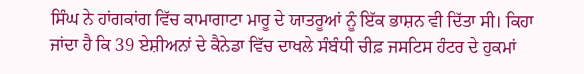ਸਿੰਘ ਨੇ ਹਾਂਗਕਾਂਗ ਵਿੱਚ ਕਾਮਾਗਾਟਾ ਮਾਰੂ ਦੇ ਯਾਤਰੂਆਂ ਨੂੰ ਇੱਕ ਭਾਸ਼ਨ ਵੀ ਦਿੱਤਾ ਸੀ। ਕਿਹਾ ਜਾਂਦਾ ਹੈ ਕਿ 39 ਏਸ਼ੀਅਨਾਂ ਦੇ ਕੈਨੇਡਾ ਵਿੱਚ ਦਾਖਲੇ ਸੰਬੰਧੀ ਚੀਫ਼ ਜਸਟਿਸ ਹੰਟਰ ਦੇ ਹੁਕਮਾਂ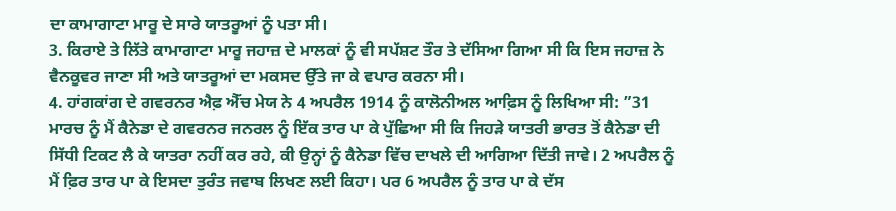ਦਾ ਕਾਮਾਗਾਟਾ ਮਾਰੂ ਦੇ ਸਾਰੇ ਯਾਤਰੂਆਂ ਨੂੰ ਪਤਾ ਸੀ।
3. ਕਿਰਾਏ ਤੇ ਲਿੱਤੇ ਕਾਮਾਗਾਟਾ ਮਾਰੂ ਜਹਾਜ਼ ਦੇ ਮਾਲਕਾਂ ਨੂੰ ਵੀ ਸਪੱਸ਼ਟ ਤੌਰ ਤੇ ਦੱਸਿਆ ਗਿਆ ਸੀ ਕਿ ਇਸ ਜਹਾਜ਼ ਨੇ ਵੈਨਕੂਵਰ ਜਾਣਾ ਸੀ ਅਤੇ ਯਾਤਰੂਆਂ ਦਾ ਮਕਸਦ ਉੱਤੇ ਜਾ ਕੇ ਵਪਾਰ ਕਰਨਾ ਸੀ।
4. ਹਾਂਗਕਾਂਗ ਦੇ ਗਵਰਨਰ ਐਫ਼ ਐੱਚ ਮੇਯ ਨੇ 4 ਅਪਰੈਲ 1914 ਨੂੰ ਕਾਲੋਨੀਅਲ ਆਫ਼ਿਸ ਨੂੰ ਲਿਖਿਆ ਸੀ: ”31 ਮਾਰਚ ਨੂੰ ਮੈਂ ਕੈਨੇਡਾ ਦੇ ਗਵਰਨਰ ਜਨਰਲ ਨੂੰ ਇੱਕ ਤਾਰ ਪਾ ਕੇ ਪੁੱਛਿਆ ਸੀ ਕਿ ਜਿਹੜੇ ਯਾਤਰੀ ਭਾਰਤ ਤੋਂ ਕੈਨੇਡਾ ਦੀ ਸਿੱਧੀ ਟਿਕਟ ਲੈ ਕੇ ਯਾਤਰਾ ਨਹੀਂ ਕਰ ਰਹੇ, ਕੀ ਉਨ੍ਹਾਂ ਨੂੰ ਕੈਨੇਡਾ ਵਿੱਚ ਦਾਖਲੇ ਦੀ ਆਗਿਆ ਦਿੱਤੀ ਜਾਵੇ। 2 ਅਪਰੈਲ ਨੂੰ ਮੈਂ ਫ਼ਿਰ ਤਾਰ ਪਾ ਕੇ ਇਸਦਾ ਤੁਰੰਤ ਜਵਾਬ ਲਿਖਣ ਲਈ ਕਿਹਾ। ਪਰ 6 ਅਪਰੈਲ ਨੂੰ ਤਾਰ ਪਾ ਕੇ ਦੱਸ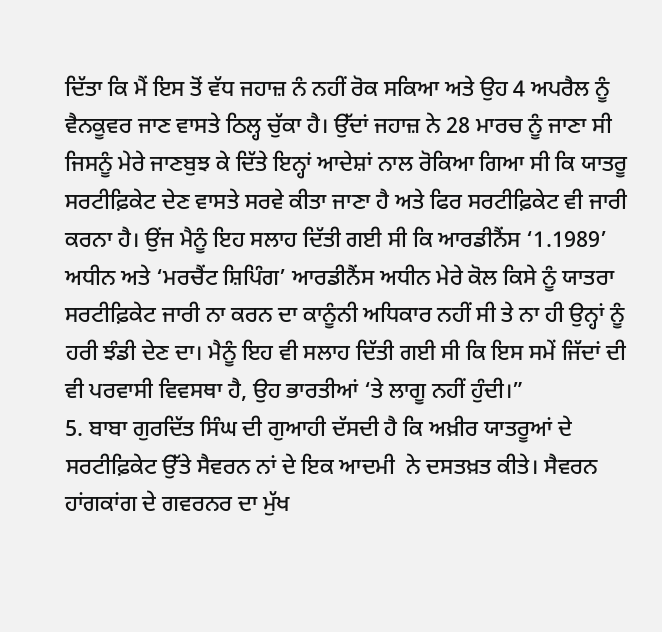ਦਿੱਤਾ ਕਿ ਮੈਂ ਇਸ ਤੋਂ ਵੱਧ ਜਹਾਜ਼ ਨੰ ਨਹੀਂ ਰੋਕ ਸਕਿਆ ਅਤੇ ਉਹ 4 ਅਪਰੈਲ ਨੂੰ ਵੈਨਕੂਵਰ ਜਾਣ ਵਾਸਤੇ ਠਿਲ੍ਹ ਚੁੱਕਾ ਹੈ। ਉੱਦਾਂ ਜਹਾਜ਼ ਨੇ 28 ਮਾਰਚ ਨੂੰ ਜਾਣਾ ਸੀ ਜਿਸਨੂੰ ਮੇਰੇ ਜਾਣਬੁਝ ਕੇ ਦਿੱਤੇ ਇਨ੍ਹਾਂ ਆਦੇਸ਼ਾਂ ਨਾਲ ਰੋਕਿਆ ਗਿਆ ਸੀ ਕਿ ਯਾਤਰੂ ਸਰਟੀਫ਼ਿਕੇਟ ਦੇਣ ਵਾਸਤੇ ਸਰਵੇ ਕੀਤਾ ਜਾਣਾ ਹੈ ਅਤੇ ਫਿਰ ਸਰਟੀਫ਼ਿਕੇਟ ਵੀ ਜਾਰੀ ਕਰਨਾ ਹੈ। ਉਂਜ ਮੈਨੂੰ ਇਹ ਸਲਾਹ ਦਿੱਤੀ ਗਈ ਸੀ ਕਿ ਆਰਡੀਨੈਂਸ ‘1.1989’ ਅਧੀਨ ਅਤੇ ‘ਮਰਚੈਂਟ ਸ਼ਿਪਿੰਗ’ ਆਰਡੀਨੈਂਸ ਅਧੀਨ ਮੇਰੇ ਕੋਲ ਕਿਸੇ ਨੂੰ ਯਾਤਰਾ ਸਰਟੀਫ਼ਿਕੇਟ ਜਾਰੀ ਨਾ ਕਰਨ ਦਾ ਕਾਨੂੰਨੀ ਅਧਿਕਾਰ ਨਹੀਂ ਸੀ ਤੇ ਨਾ ਹੀ ਉਨ੍ਹਾਂ ਨੂੰ ਹਰੀ ਝੰਡੀ ਦੇਣ ਦਾ। ਮੈਨੂੰ ਇਹ ਵੀ ਸਲਾਹ ਦਿੱਤੀ ਗਈ ਸੀ ਕਿ ਇਸ ਸਮੇਂ ਜਿੱਦਾਂ ਦੀ ਵੀ ਪਰਵਾਸੀ ਵਿਵਸਥਾ ਹੈ, ਉਹ ਭਾਰਤੀਆਂ ‘ਤੇ ਲਾਗੂ ਨਹੀਂ ਹੁੰਦੀ।”
5. ਬਾਬਾ ਗੁਰਦਿੱਤ ਸਿੰਘ ਦੀ ਗੁਆਹੀ ਦੱਸਦੀ ਹੈ ਕਿ ਅਖ਼ੀਰ ਯਾਤਰੂਆਂ ਦੇ ਸਰਟੀਫ਼ਿਕੇਟ ਉੱਤੇ ਸੈਵਰਨ ਨਾਂ ਦੇ ਇਕ ਆਦਮੀ  ਨੇ ਦਸਤਖ਼ਤ ਕੀਤੇ। ਸੈਵਰਨ ਹਾਂਗਕਾਂਗ ਦੇ ਗਵਰਨਰ ਦਾ ਮੁੱਖ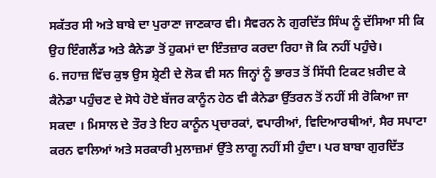ਸਕੱਤਰ ਸੀ ਅਤੇ ਬਾਬੇ ਦਾ ਪੁਰਾਣਾ ਜਾਣਕਾਰ ਵੀ। ਸੈਵਰਨ ਨੇ ਗੁਰਦਿੱਤ ਸਿੰਘ ਨੂੰ ਦੱਸਿਆ ਸੀ ਕਿ ਉਹ ਇੰਗਲੈਂਡ ਅਤੇ ਕੈਨੇਡਾ ਤੋਂ ਹੁਕਮਾਂ ਦਾ ਇੰਤਜ਼ਾਰ ਕਰਦਾ ਰਿਹਾ ਜੋ ਕਿ ਨਹੀਂ ਪਹੁੰਚੇ।
6. ਜਹਾਜ਼ ਵਿੱਚ ਕੁਝ ਉਸ ਸ਼੍ਰੇਣੀ ਦੇ ਲੋਕ ਵੀ ਸਨ ਜਿਨ੍ਹਾਂ ਨੂੰ ਭਾਰਤ ਤੋਂ ਸਿੱਧੀ ਟਿਕਟ ਖ਼ਰੀਦ ਕੇ ਕੈਨੇਡਾ ਪਹੁੰਚਣ ਦੇ ਸੋਧੇ ਹੋਏ ਬੱਜਰ ਕਾਨੂੰਨ ਹੇਠ ਵੀ ਕੈਨੇਡਾ ਉੱਤਰਨ ਤੋਂ ਨਹੀਂ ਸੀ ਰੋਕਿਆ ਜਾ ਸਕਦਾ । ਮਿਸਾਲ ਦੇ ਤੌਰ ਤੇ ਇਹ ਕਾਨੂੰਨ ਪ੍ਰਚਾਰਕਾਂ, ਵਪਾਰੀਆਂ, ਵਿਦਿਆਰਥੀਆਂ, ਸੈਰ ਸਪਾਟਾ ਕਰਨ ਵਾਲਿਆਂ ਅਤੇ ਸਰਕਾਰੀ ਮੁਲਾਜ਼ਮਾਂ ਉੱਤੇ ਲਾਗੂ ਨਹੀਂ ਸੀ ਹੁੰਦਾ। ਪਰ ਬਾਬਾ ਗੁਰਦਿੱਤ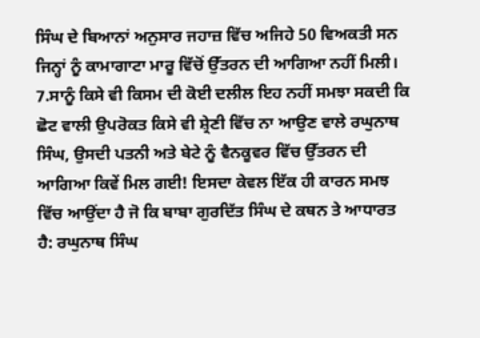ਸਿੰਘ ਦੇ ਬਿਆਨਾਂ ਅਨੁਸਾਰ ਜਹਾਜ਼ ਵਿੱਚ ਅਜਿਹੇ 50 ਵਿਅਕਤੀ ਸਨ ਜਿਨ੍ਹਾਂ ਨੂੰ ਕਾਮਾਗਾਟਾ ਮਾਰੂ ਵਿੱਚੋਂ ਉੱਤਰਨ ਦੀ ਆਗਿਆ ਨਹੀਂ ਮਿਲੀ।
7.ਸਾਨੂੰ ਕਿਸੇ ਵੀ ਕਿਸਮ ਦੀ ਕੋਈ ਦਲੀਲ ਇਹ ਨਹੀਂ ਸਮਝਾ ਸਕਦੀ ਕਿ ਛੋਟ ਵਾਲੀ ਉਪਰੋਕਤ ਕਿਸੇ ਵੀ ਸ਼੍ਰੇਣੀ ਵਿੱਚ ਨਾ ਆਉਣ ਵਾਲੇ ਰਘੁਨਾਥ ਸਿੰਘ, ਉਸਦੀ ਪਤਨੀ ਅਤੇ ਬੇਟੇ ਨੂੰ ਵੈਨਕੂਵਰ ਵਿੱਚ ਉੱਤਰਨ ਦੀ ਆਗਿਆ ਕਿਵੇਂ ਮਿਲ ਗਈ! ਇਸਦਾ ਕੇਵਲ ਇੱਕ ਹੀ ਕਾਰਨ ਸਮਝ ਵਿੱਚ ਆਉਂਦਾ ਹੈ ਜੋ ਕਿ ਬਾਬਾ ਗੁਰਦਿੱਤ ਸਿੰਘ ਦੇ ਕਥਨ ਤੇ ਆਧਾਰਤ ਹੈ: ਰਘੁਨਾਥ ਸਿੰਘ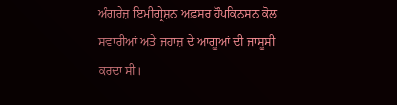ਅੰਗਰੇਜ਼ ਇਮੀਗ੍ਰੇਸ਼ਨ ਅਫ਼ਸਰ ਹੌਪਕਿਨਸਨ ਕੋਲ ਸਵਾਰੀਆਂ ਅਤੇ ਜਹਾਜ਼ ਦੇ ਆਗੂਆਂ ਦੀ ਜਾਸੂਸੀ ਕਰਦਾ ਸੀ।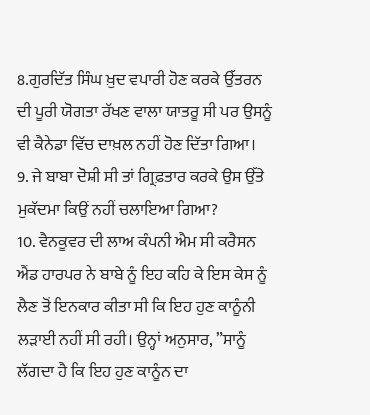8.ਗੁਰਦਿੱਤ ਸਿੰਘ ਖ਼ੁਦ ਵਪਾਰੀ ਹੋਣ ਕਰਕੇ ਉੱਤਰਨ ਦੀ ਪੂਰੀ ਯੋਗਤਾ ਰੱਖਣ ਵਾਲਾ ਯਾਤਰੂ ਸੀ ਪਰ ਉਸਨੂੰ ਵੀ ਕੈਨੇਡਾ ਵਿੱਚ ਦਾਖ਼ਲ ਨਹੀਂ ਹੋਣ ਦਿੱਤਾ ਗਿਆ।
9. ਜੇ ਬਾਬਾ ਦੋਸ਼ੀ ਸੀ ਤਾਂ ਗ੍ਰਿਫ਼ਤਾਰ ਕਰਕੇ ਉਸ ਉੱਤੇ ਮੁਕੱਦਮਾ ਕਿਉਂ ਨਹੀਂ ਚਲਾਇਆ ਗਿਆ?
10. ਵੈਨਕੂਵਰ ਦੀ ਲਾਅ ਕੰਪਨੀ ਐਮ ਸੀ ਕਰੈਸਨ ਐਂਡ ਹਾਰਪਰ ਨੇ ਬਾਬੇ ਨੂੰ ਇਹ ਕਹਿ ਕੇ ਇਸ ਕੇਸ ਨੂੰ ਲੈਣ ਤੋਂ ਇਨਕਾਰ ਕੀਤਾ ਸੀ ਕਿ ਇਹ ਹੁਣ ਕਾਨੂੰਨੀ ਲੜਾਈ ਨਹੀਂ ਸੀ ਰਹੀ। ਉਨ੍ਹਾਂ ਅਨੁਸਾਰ, ”ਸਾਨੂੰ ਲੱਗਦਾ ਹੈ ਕਿ ਇਹ ਹੁਣ ਕਾਨੂੰਨ ਦਾ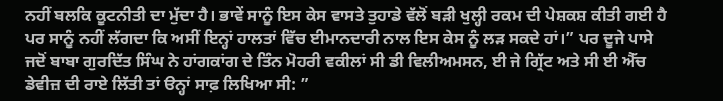ਨਹੀਂ ਬਲਕਿ ਕੂਟਨੀਤੀ ਦਾ ਮੁੱਦਾ ਹੈ। ਭਾਵੇਂ ਸਾਨੂੰ ਇਸ ਕੇਸ ਵਾਸਤੇ ਤੁਹਾਡੇ ਵੱਲੋਂ ਬੜੀ ਖੁਲ੍ਹੀ ਰਕਮ ਦੀ ਪੇਸ਼ਕਸ਼ ਕੀਤੀ ਗਈ ਹੈ ਪਰ ਸਾਨੂੰ ਨਹੀਂ ਲੱਗਦਾ ਕਿ ਅਸੀਂ ਇਨ੍ਹਾਂ ਹਾਲਤਾਂ ਵਿੱਚ ਈਮਾਨਦਾਰੀ ਨਾਲ ਇਸ ਕੇਸ ਨੂੰ ਲੜ ਸਕਦੇ ਹਾਂ।” ਪਰ ਦੂਜੇ ਪਾਸੇ ਜਦੋਂ ਬਾਬਾ ਗੁਰਦਿੱਤ ਸਿੰਘ ਨੇ ਹਾਂਗਕਾਂਗ ਦੇ ਤਿੰਨ ਮੋਹਰੀ ਵਕੀਲਾਂ ਸੀ ਡੀ ਵਿਲੀਅਮਸਨ, ਈ ਜੇ ਗ੍ਰਿੱਟ ਅਤੇ ਸੀ ਈ ਐੱਚ ਡੇਵੀਜ਼ ਦੀ ਰਾਏ ਲਿੱਤੀ ਤਾਂ ੳਨ੍ਹਾਂ ਸਾਫ਼ ਲਿਖਿਆ ਸੀ: ”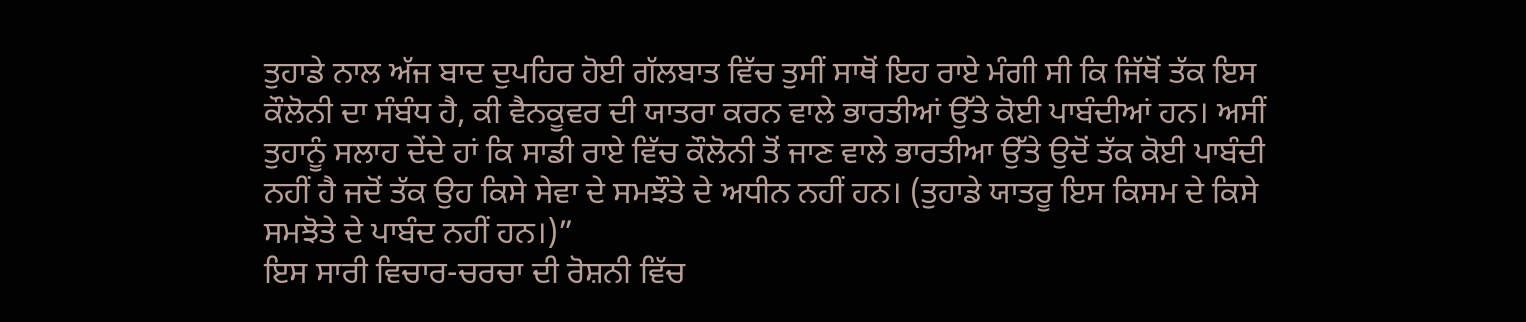ਤੁਹਾਡੇ ਨਾਲ ਅੱਜ ਬਾਦ ਦੁਪਹਿਰ ਹੋਈ ਗੱਲਬਾਤ ਵਿੱਚ ਤੁਸੀਂ ਸਾਥੋਂ ਇਹ ਰਾਏ ਮੰਗੀ ਸੀ ਕਿ ਜਿੱਥੋਂ ਤੱਕ ਇਸ ਕੌਲੋਨੀ ਦਾ ਸੰਬੰਧ ਹੈ, ਕੀ ਵੈਨਕੂਵਰ ਦੀ ਯਾਤਰਾ ਕਰਨ ਵਾਲੇ ਭਾਰਤੀਆਂ ਉੱਤੇ ਕੋਈ ਪਾਬੰਦੀਆਂ ਹਨ। ਅਸੀਂ ਤੁਹਾਨੂੰ ਸਲਾਹ ਦੇਂਦੇ ਹਾਂ ਕਿ ਸਾਡੀ ਰਾਏ ਵਿੱਚ ਕੌਲੋਨੀ ਤੋਂ ਜਾਣ ਵਾਲੇ ਭਾਰਤੀਆ ਉੱਤੇ ਉਦੋਂ ਤੱਕ ਕੋਈ ਪਾਬੰਦੀ ਨਹੀਂ ਹੈ ਜਦੋਂ ਤੱਕ ਉਹ ਕਿਸੇ ਸੇਵਾ ਦੇ ਸਮਝੌਤੇ ਦੇ ਅਧੀਨ ਨਹੀਂ ਹਨ। (ਤੁਹਾਡੇ ਯਾਤਰੂ ਇਸ ਕਿਸਮ ਦੇ ਕਿਸੇ ਸਮਝੋਤੇ ਦੇ ਪਾਬੰਦ ਨਹੀਂ ਹਨ।)”
ਇਸ ਸਾਰੀ ਵਿਚਾਰ-ਚਰਚਾ ਦੀ ਰੋਸ਼ਨੀ ਵਿੱਚ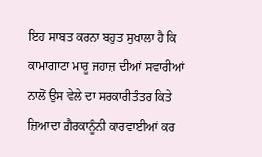ਇਹ ਸਾਬਤ ਕਰਨਾ ਬਹੁਤ ਸੁਖਾਲਾ ਹੈ ਕਿ ਕਾਮਾਗਾਟਾ ਮਾਰੂ ਜਹਾਜ਼ ਦੀਆਂ ਸਵਾਰੀਆਂ ਨਾਲੋਂ ਉਸ ਵੇਲੇ ਦਾ ਸਰਕਾਰੀਤੰਤਰ ਕਿਤੇ ਜ਼ਿਆਦਾ ਗ਼ੈਰਕਾਨੂੰਨੀ ਕਾਰਵਾਈਆਂ ਕਰ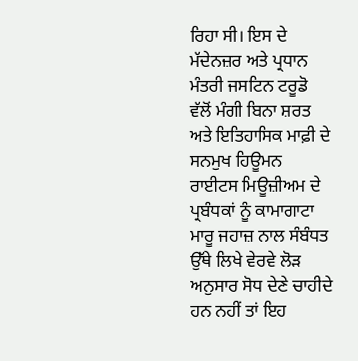ਰਿਹਾ ਸੀ। ਇਸ ਦੇ ਮੱਦੇਨਜ਼ਰ ਅਤੇ ਪ੍ਰਧਾਨ ਮੰਤਰੀ ਜਸਟਿਨ ਟਰੂਡੋ ਵੱਲੋਂ ਮੰਗੀ ਬਿਨਾ ਸ਼ਰਤ ਅਤੇ ਇਤਿਹਾਸਿਕ ਮਾਫ਼ੀ ਦੇ ਸਨਮੁਖ ਹਿਊਮਨ ਰਾਈਟਸ ਮਿਊਜ਼ੀਅਮ ਦੇ ਪ੍ਰਬੰਧਕਾਂ ਨੂੰ ਕਾਮਾਗਾਟਾ ਮਾਰੂ ਜਹਾਜ਼ ਨਾਲ ਸੰਬੰਧਤ ਉੱਥੇ ਲਿਖੇ ਵੇਰਵੇ ਲੋੜ ਅਨੁਸਾਰ ਸੋਧ ਦੇਣੇ ਚਾਹੀਦੇ ਹਨ ਨਹੀਂ ਤਾਂ ਇਹ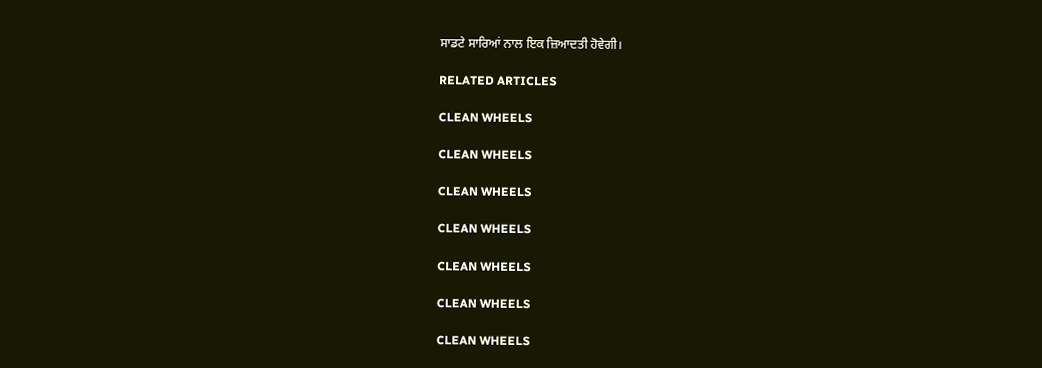ਸਾਡਟੇ ਸਾਰਿਆਂ ਨਾਲ ਇਕ ਜ਼ਿਆਦਤੀ ਹੋਵੇਗੀ।

RELATED ARTICLES

CLEAN WHEELS

CLEAN WHEELS

CLEAN WHEELS

CLEAN WHEELS

CLEAN WHEELS

CLEAN WHEELS

CLEAN WHEELS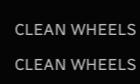CLEAN WHEELS

CLEAN WHEELS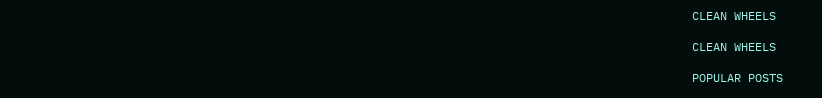CLEAN WHEELS

CLEAN WHEELS

POPULAR POSTS